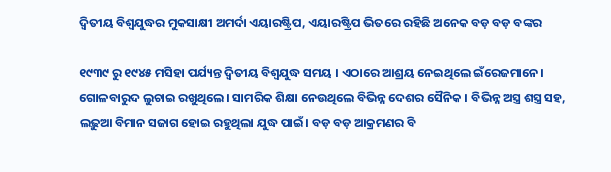ଦ୍ୱିତୀୟ ବିଶ୍ୱଯୁଦ୍ଧର ମୁକସାକ୍ଷୀ ଅମର୍ଦା ଏୟାରଷ୍ଟ୍ରିପ, ଏୟାରଷ୍ଟ୍ରିପ ଭିତରେ ରହିଛି ଅନେକ ବଡ଼ ବଡ଼ ବଙ୍କର

୧୯୩୯ ରୁ ୧୯୪୫ ମସିହା ପର୍ଯ୍ୟନ୍ତ ଦ୍ଵିତୀୟ ବିଶ୍ଵଯୁଦ୍ଧ ସମୟ । ଏଠାରେ ଆଶ୍ରୟ ନେଇଥିଲେ ଇଁରେଜମାନେ। ଗୋଳବାରୁଦ ଲୁଚାଇ ରଖୁଥିଲେ। ସାମରିକ ଶିକ୍ଷା ନେଉଥିଲେ ବିଭିନ୍ନ ଦେଶର ସୈନିକ । ବିଭିନ୍ନ ଅସ୍ତ୍ର ଶସ୍ତ୍ର ସହ, ଲଢ଼ୁଆ ବିମାନ ସଜାଗ ହୋଇ ରହୁଥିଲା ଯୁଦ୍ଧ ପାଇଁ। ବଡ଼ ବଡ଼ ଆକ୍ରମଣର ବି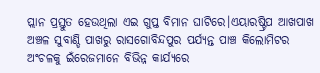ପ୍ଲାନ ପ୍ରସ୍ତୁତ ହେଉଥିଲା ଏଇ ଗୁପ୍ତ ବିମାନ ଘାଟିରେ।ଏୟାରଷ୍ଟ୍ରିପ ଆଖପାଖ ଅଞ୍ଚଳ ସୁବାଣ୍ଡି ପାଖରୁ ରାସଗୋବିନ୍ଦପୁର ପର୍ଯ୍ୟନ୍ତ ପାଞ୍ଚ କିଲୋମିଟର ଅଂଚଳକୁ ଇଁରେଜମାନେ ବିଭିନ୍ନ କାର୍ଯ୍ୟରେ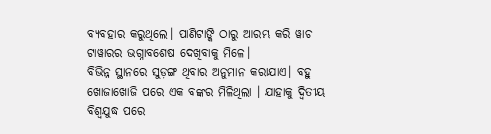ବ୍ୟବହାର କରୁଥିଲେ। ପାଣିଟାଙ୍କି ଠାରୁ ଆରମ୍ଭ କରି ୱାଚ ଟାୱାରର ଭଗ୍ନାବଶେଷ ଦେଖିବାକୁ ମିଳେ।
ବିଭିନ୍ନ ସ୍ଥାନରେ ସୁଡ଼ଙ୍ଗ ଥିବାର ଅନୁମାନ କରାଯାଏ। ବହୁ ଖୋଜାଖୋଜି ପରେ ଏକ ବଙ୍କର ମିଳିଥିଲା । ଯାହାକୁ ଦ୍ବିତୀୟ ବିଶ୍ୱଯୁଦ୍ଧ ପରେ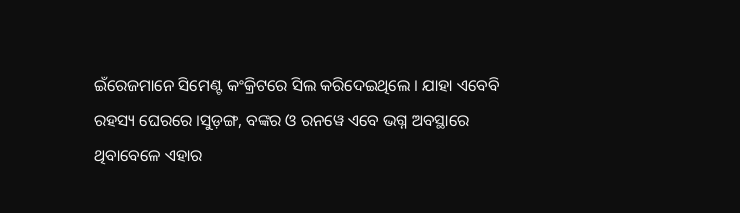ଇଁରେଜମାନେ ସିମେଣ୍ଟ କଂକ୍ରିଟରେ ସିଲ କରିଦେଇଥିଲେ । ଯାହା ଏବେବି ରହସ୍ୟ ଘେରରେ ।ସୁଡ଼ଙ୍ଗ, ବଙ୍କର ଓ ରନୱେ ଏବେ ଭଗ୍ନ ଅବସ୍ଥାରେ ଥିବାବେଳେ ଏହାର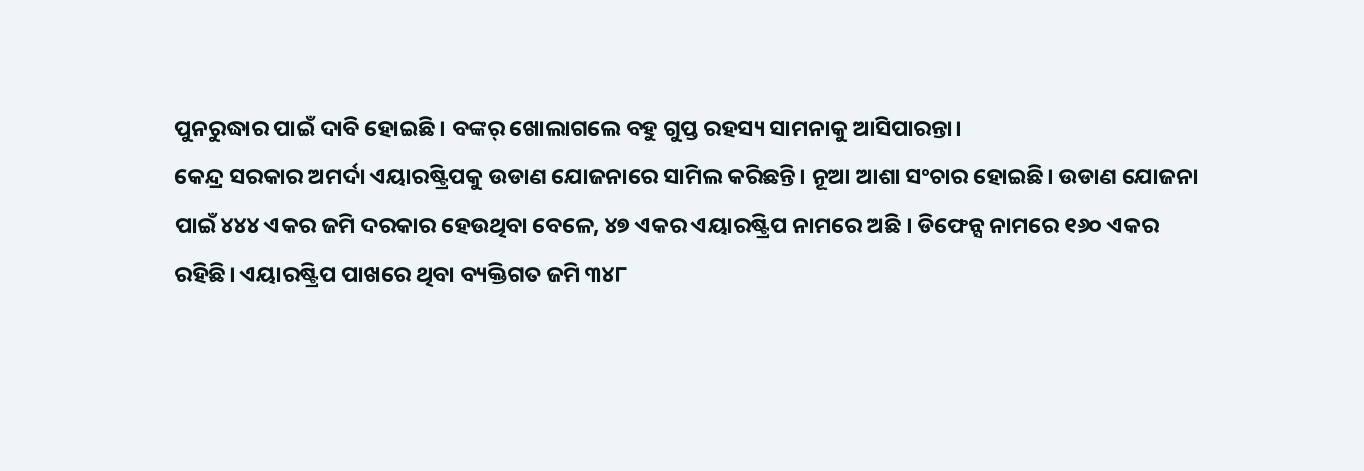ପୁନରୁଦ୍ଧାର ପାଇଁ ଦାବି ହୋଇଛି । ବଙ୍କର୍ ଖୋଲାଗଲେ ବହୁ ଗୁପ୍ତ ରହସ୍ୟ ସାମନାକୁ ଆସିପାରନ୍ତା।
କେନ୍ଦ୍ର ସରକାର ଅମର୍ଦା ଏୟାରଷ୍ଟ୍ରିପକୁ ଉଡାଣ ଯୋଜନାରେ ସାମିଲ କରିଛନ୍ତି। ନୂଆ ଆଶା ସଂଚାର ହୋଇଛି। ଉଡାଣ ଯୋଜନା ପାଇଁ ୪୪୪ ଏକର ଜମି ଦରକାର ହେଉଥିବା ବେଳେ, ୪୭ ଏକର ଏୟାରଷ୍ଟ୍ରିପ ନାମରେ ଅଛି । ଡିଫେନ୍ସ ନାମରେ ୧୬୦ ଏକର ରହିଛି। ଏୟାରଷ୍ଟ୍ରିପ ପାଖରେ ଥିବା ବ୍ୟକ୍ତିଗତ ଜମି ୩୪୮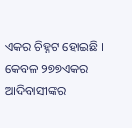ଏକର ଚିହ୍ନଟ ହୋଇଛି । କେବଳ ୨୭୭ଏକର ଆଦିବାସୀଙ୍କର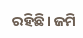ରହିଛି। ଜମି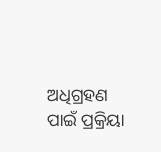ଅଧିଗ୍ରହଣ ପାଇଁ ପ୍ରକ୍ରିୟା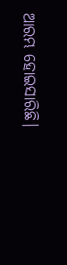ଆରମ୍ଭ ହୋଇସାରିଛି।